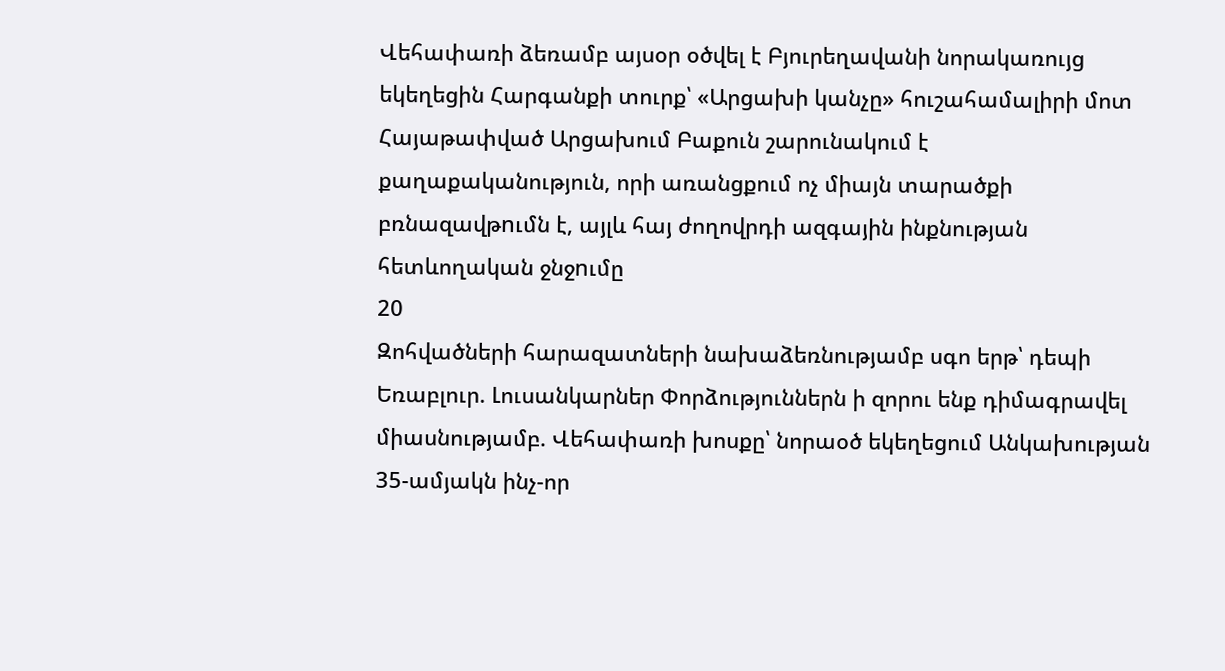Վեհափառի ձեռամբ այսօր օծվել է Բյուրեղավանի նորակառույց եկեղեցին Հարգանքի տուրք՝ «Արցախի կանչը» հուշահամալիրի մոտ Հայաթափված Արցախում Բաքուն շարունակում է քաղաքականություն, որի առանցքում ոչ միայն տարածքի բռնազավթnւմն է, այլև հայ ժողովրդի ազգային ինքնության հետևողական ջնջnւմը
20
Զոհվածների հարազատների նախաձեռնությամբ սգո երթ՝ դեպի Եռաբլուր. Լուսանկարներ Փորձություններն ի զորու ենք դիմագրավել միասնությամբ. Վեհափառի խոսքը՝ նորաօծ եկեղեցում Անկախության 35-ամյակն ինչ-որ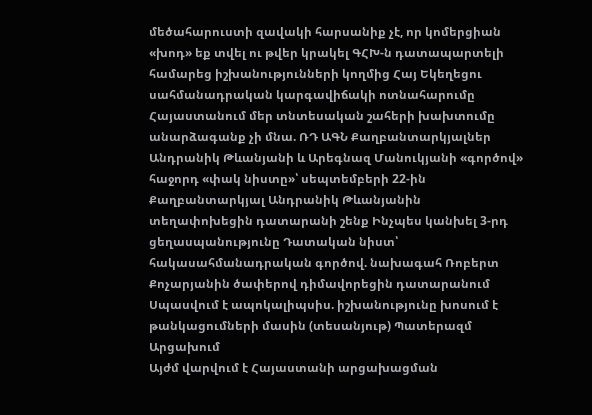մեծահարուստի զավակի հարսանիք չէ, որ կոմերցիան «խոդ» եք տվել ու թվեր կրակել ԳՀԽ-ն դատապարտելի համարեց իշխանությունների կողմից Հայ Եկեղեցու սահմանադրական կարգավիճակի ոտնահարումը Հայաստանում մեր տնտեսական շահերի խախտումը անարձագանք չի մնա. ՌԴ ԱԳՆ Քաղբանտարկյալներ Անդրանիկ Թևանյանի և Արեգնազ Մանուկյանի «գործով» հաջորդ «փակ նիստը»՝ սեպտեմբերի 22-ին Քաղբանտարկյալ Անդրանիկ Թևանյանին տեղափոխեցին դատարանի շենք Ինչպես կանխել 3-րդ ցեղասպանությունը Դատական նիստ՝ հակասահմանադրական գործով. նախագահ Ռոբերտ Քոչարյանին ծափերով դիմավորեցին դատարանում Սպասվում է ապոկալիպսիս. իշխանությունը խոսում է թանկացումների մասին (տեսանյութ) Պատերազմ Արցախում
Այժմ վարվում է Հայաստանի արցախացման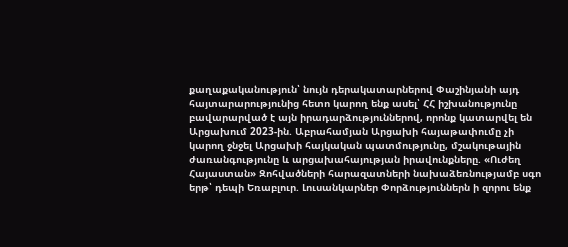քաղաքականություն՝ նույն դերակատարներով Փաշինյանի այդ հայտարարությունից հետո կարող ենք ասել՝ ՀՀ իշխանությունը բավարարված է այն իրադարձություններով, որոնք կատարվել են Արցախում 2023-ին. Աբրահամյան Արցախի հայաթափումը չի կարող ջնջել Արցախի հայկական պատմությունը, մշակութային ժառանգությունը և արցախահայության իրավունքները. «Ուժեղ Հայաստան» Զոհվածների հարազատների նախաձեռնությամբ սգո երթ՝ դեպի Եռաբլուր. Լուսանկարներ Փորձություններն ի զորու ենք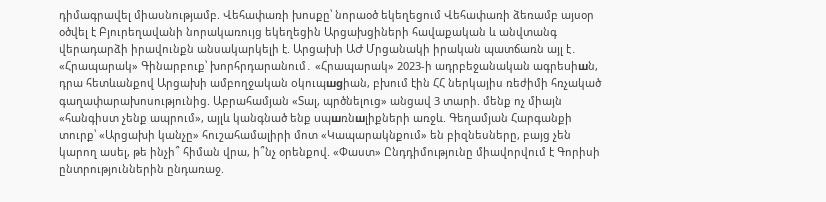դիմագրավել միասնությամբ. Վեհափառի խոսքը՝ նորաօծ եկեղեցում Վեհափառի ձեռամբ այսօր օծվել է Բյուրեղավանի նորակառույց եկեղեցին Արցախցիների հավաքական և անվտանգ վերադարձի իրավունքն անսակարկելի է. Արցախի ԱԺ Մրցանակի իրական պատճառն այլ է․ «Հրապարակ» Գինարբուք՝ խորհրդարանում․ «Հրապարակ» 2023-ի ադրբեջանական ագրեuիшն, դրա հետևանքով Արցախի ամբողջական oկուպшgիան, բխում էին ՀՀ ներկայիս ռեժիմի հռչակած գաղափարախոսությունից. Աբրահամյան «Տալ, պրծնելուց» անցավ 3 տարի. մենք ոչ միայն «հանգիստ չենք ապրում», այլև կանգնած ենք uպшռնшլիքների առջև. Գեղամյան Հարգանքի տուրք՝ «Արցախի կանչը» հուշահամալիրի մոտ «Կապարակնքում» են բիզնեսները, բայց չեն կարող ասել, թե ինչի՞ հիման վրա, ի՞նչ օրենքով. «Փաստ» Ընդդիմությունը միավորվում է Գորիսի ընտրություններին ընդառաջ.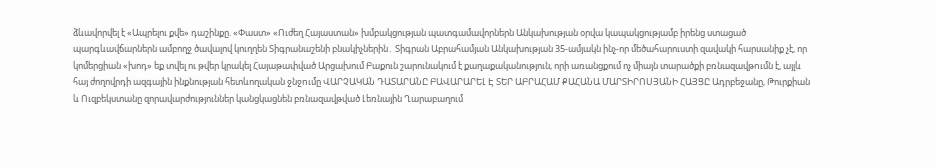ձևավորվել է «Ապրելու քվե» դաշինքը. «Փաստ» «Ուժեղ Հայաստան» խմբակցության պատգամավորներն Անկախության օրվա կապակցությամբ իրենց ստացած պարգևավճարներն ամբողջ ծավալով կուղղեն Տիգրանաշենի բնակիչներին․ Տիգրան Աբրահամյան Անկախության 35-ամյակն ինչ-որ մեծահարուստի զավակի հարսանիք չէ, որ կոմերցիան «խոդ» եք տվել ու թվեր կրակել Հայաթափված Արցախում Բաքուն շարունակում է քաղաքականություն, որի առանցքում ոչ միայն տարածքի բռնազավթnւմն է, այլև հայ ժողովրդի ազգային ինքնության հետևողական ջնջnւմը ՎԱՐՉԱԿԱՆ ԴԱՏԱՐԱՆԸ ԲԱՎԱՐԱՐԵԼ Է ՏԵՐ ԱԲՐԱՀԱՄ ՔԱՀԱՆԱ ՄԱՐՏԻՐՈՍՅԱՆԻ ՀԱՅՑԸ Ադրբեջանը, Թուրքիան և Ուզբեկստանը զորավարժություններ կանցկացնեն բռնազավթված Լեռնային Ղարաբաղում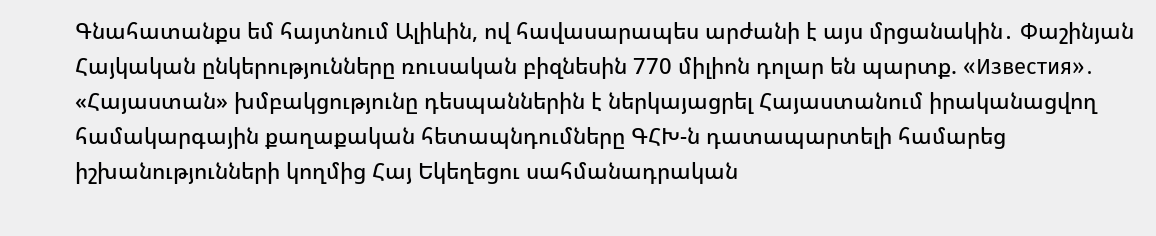Գնահատանքս եմ հայտնում Ալիևին, ով հավասարապես արժանի է այս մրցանակին․ Փաշինյան Հայկական ընկերությունները ռուսական բիզնեսին 770 միլիոն դոլար են պարտք. «Известия»․ «Հայաստան» խմբակցությունը դեսպաններին է ներկայացրել Հայաստանում իրականացվող համակարգային քաղաքական հետապնդումները ԳՀԽ-ն դատապարտելի համարեց իշխանությունների կողմից Հայ Եկեղեցու սահմանադրական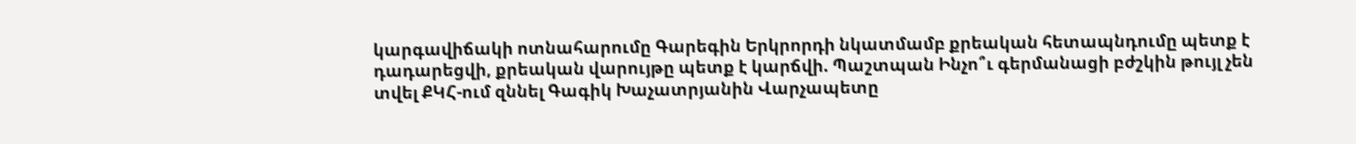կարգավիճակի ոտնահարումը Գարեգին Երկրորդի նկատմամբ քրեական հետապնդումը պետք է դադարեցվի, քրեական վարույթը պետք է կարճվի. Պաշտպան Ինչո՞ւ գերմանացի բժշկին թույլ չեն տվել ՔԿՀ-ում զննել Գագիկ Խաչատրյանին Վարչապետը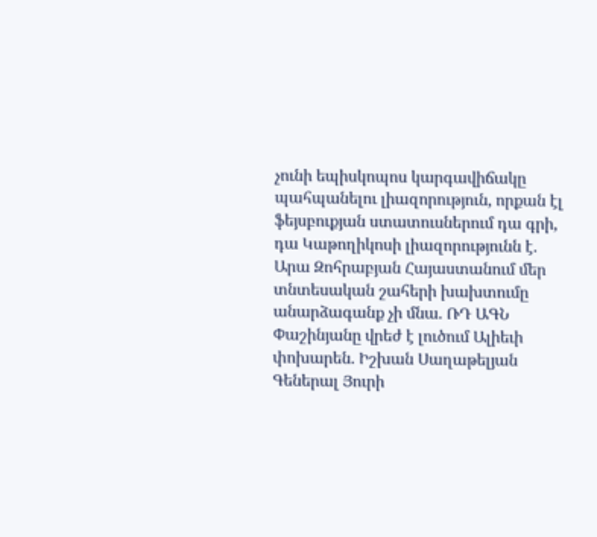չունի եպիսկոպոս կարգավիճակը պահպանելու լիազորություն, որքան էլ ֆեյսբուքյան ստատուսներում դա գրի, դա Կաթողիկոսի լիազորությունն է. Արա Զոհրաբյան Հայաստանում մեր տնտեսական շահերի խախտումը անարձագանք չի մնա. ՌԴ ԱԳՆ Փաշինյանը վրեժ է լուծում Ալիեւի փոխարեն. Իշխան Սաղաթելյան Գեներալ Յուրի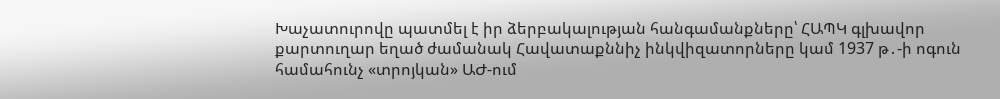Խաչատուրովը պատմել է իր ձերբակալության հանգամանքները՝ ՀԱՊԿ գլխավոր քարտուղար եղած ժամանակ Հավատաքննիչ ինկվիզատորները կամ 1937 թ․-ի ոգուն համահունչ «տրոյկան» ԱԺ-ում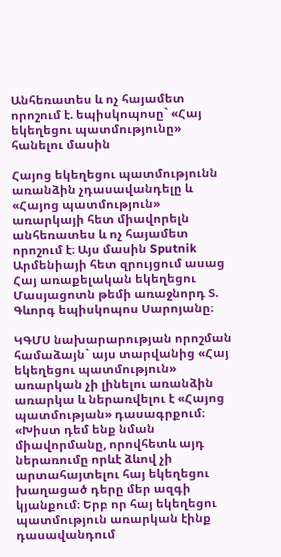Անհեռատես և ոչ հայամետ որոշում է. եպիսկոպոսը` «Հայ եկեղեցու պատմությունը» հանելու մասին

Հայոց եկեղեցու պատմությունն առանձին չդասավանդելը և «Հայոց պատմություն» առարկայի հետ միավորելն անհեռատես և ոչ հայամետ որոշում է։ Այս մասին Sputnik Արմենիայի հետ զրույցում ասաց Հայ առաքելական եկեղեցու Մասյացոտն թեմի առաջնորդ Տ. Գևորգ եպիսկոպոս Սարոյանը։

ԿԳՄՍ նախարարության որոշման համաձայն` այս տարվանից «Հայ եկեղեցու պատմություն» առարկան չի լինելու առանձին առարկա և ներառվելու է «Հայոց պատմության» դասագրքում։ «Խիստ դեմ ենք նման միավորմանը, որովհետև այդ ներառումը որևէ ձևով չի արտահայտելու հայ եկեղեցու խաղացած դերը մեր ազգի կյանքում։ Երբ որ հայ եկեղեցու պատմություն առարկան էինք դասավանդում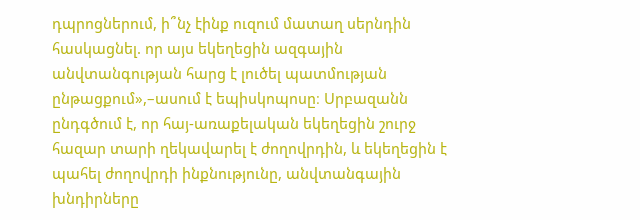դպրոցներում, ի՞նչ էինք ուզում մատաղ սերնդին հասկացնել. որ այս եկեղեցին ազգային անվտանգության հարց է լուծել պատմության ընթացքում»,–ասում է եպիսկոպոսը։ Սրբազանն ընդգծում է, որ հայ-առաքելական եկեղեցին շուրջ հազար տարի ղեկավարել է ժողովրդին, և եկեղեցին է պահել ժողովրդի ինքնությունը, անվտանգային խնդիրները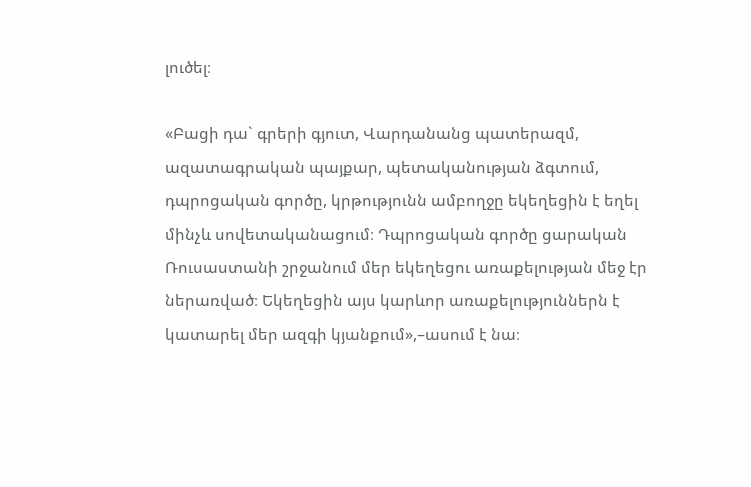լուծել։

«Բացի դա` գրերի գյուտ, Վարդանանց պատերազմ, ազատագրական պայքար, պետականության ձգտում, դպրոցական գործը, կրթությունն ամբողջը եկեղեցին է եղել մինչև սովետականացում։ Դպրոցական գործը ցարական Ռուսաստանի շրջանում մեր եկեղեցու առաքելության մեջ էր ներառված։ Եկեղեցին այս կարևոր առաքելություններն է կատարել մեր ազգի կյանքում»,–ասում է նա։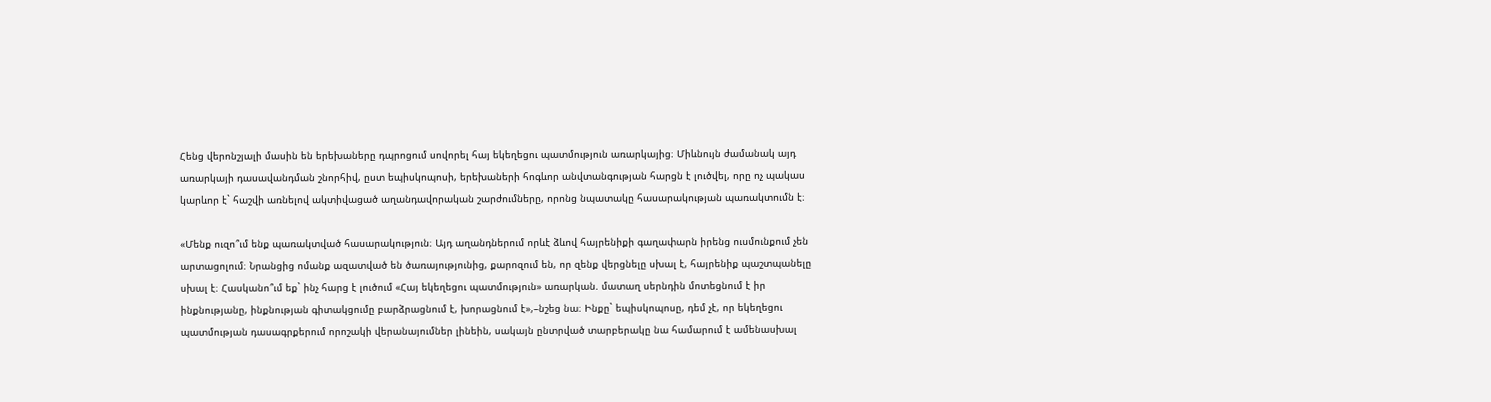Հենց վերոնշյալի մասին են երեխաները դպրոցում սովորել հայ եկեղեցու պատմություն առարկայից։ Միևնույն ժամանակ այդ առարկայի դասավանդման շնորհիվ, ըստ եպիսկոպոսի, երեխաների հոգևոր անվտանգության հարցն է լուծվել, որը ոչ պակաս կարևոր է` հաշվի առնելով ակտիվացած աղանդավորական շարժումները, որոնց նպատակը հասարակության պառակտումն է։

«Մենք ուզո՞ւմ ենք պառակտված հասարակություն։ Այդ աղանդներում որևէ ձևով հայրենիքի գաղափարն իրենց ուսմունքում չեն արտացոլում։ Նրանցից ոմանք ազատված են ծառայությունից, քարոզում են, որ զենք վերցնելը սխալ է, հայրենիք պաշտպանելը սխալ է։ Հասկանո՞ւմ եք` ինչ հարց է լուծում «Հայ եկեղեցու պատմություն» առարկան. մատաղ սերնդին մոտեցնում է իր ինքնությանը, ինքնության գիտակցումը բարձրացնում է, խորացնում է»,–նշեց նա։ Ինքը` եպիսկոպոսը, դեմ չէ, որ եկեղեցու պատմության դասագրքերում որոշակի վերանայումներ լինեին, սակայն ընտրված տարբերակը նա համարում է ամենասխալ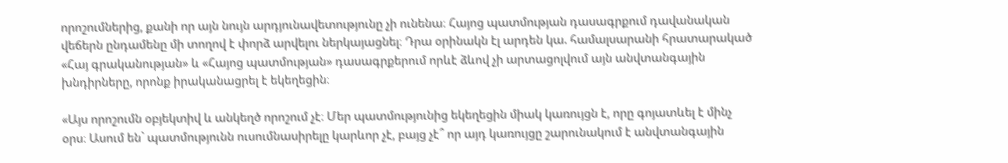որոշումներից, քանի որ այն նույն արդյունավետությունը չի ունենա։ Հայոց պատմության դասագրքում դավանական վեճերն ընդամենը մի տողով է փորձ արվելու ներկայացնել։ Դրա օրինակն էլ արդեն կա. համալսարանի հրատարակած «Հայ գրականության» և «Հայոց պատմության» դասագրքերում որևէ ձևով չի արտացոլվում այն անվտանգային խնդիրները, որոնք իրականացրել է եկեղեցին։

«Այս որոշումն օբյեկտիվ և անկեղծ որոշում չէ։ Մեր պատմությունից եկեղեցին միակ կառույցն է, որը գոյատևել է մինչ օրս։ Ասում են` պատմությունն ուսումնասիրելը կարևոր չէ, բայց չէ՞ որ այդ կառույցը շարունակում է անվտանգային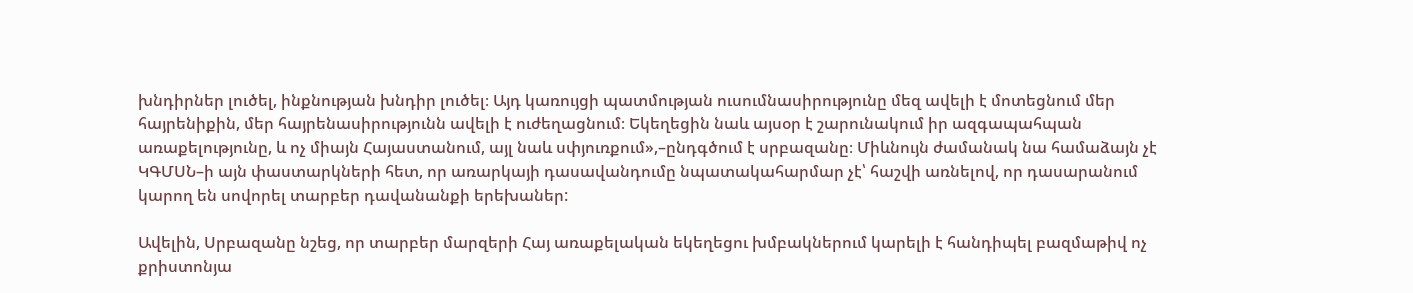խնդիրներ լուծել, ինքնության խնդիր լուծել։ Այդ կառույցի պատմության ուսումնասիրությունը մեզ ավելի է մոտեցնում մեր հայրենիքին, մեր հայրենասիրությունն ավելի է ուժեղացնում։ Եկեղեցին նաև այսօր է շարունակում իր ազգապահպան առաքելությունը, և ոչ միայն Հայաստանում, այլ նաև սփյուռքում»,–ընդգծում է սրբազանը։ Միևնույն ժամանակ նա համաձայն չէ ԿԳՄՍՆ–ի այն փաստարկների հետ, որ առարկայի դասավանդումը նպատակահարմար չէ՝ հաշվի առնելով, որ դասարանում կարող են սովորել տարբեր դավանանքի երեխաներ:

Ավելին, Սրբազանը նշեց, որ տարբեր մարզերի Հայ առաքելական եկեղեցու խմբակներում կարելի է հանդիպել բազմաթիվ ոչ քրիստոնյա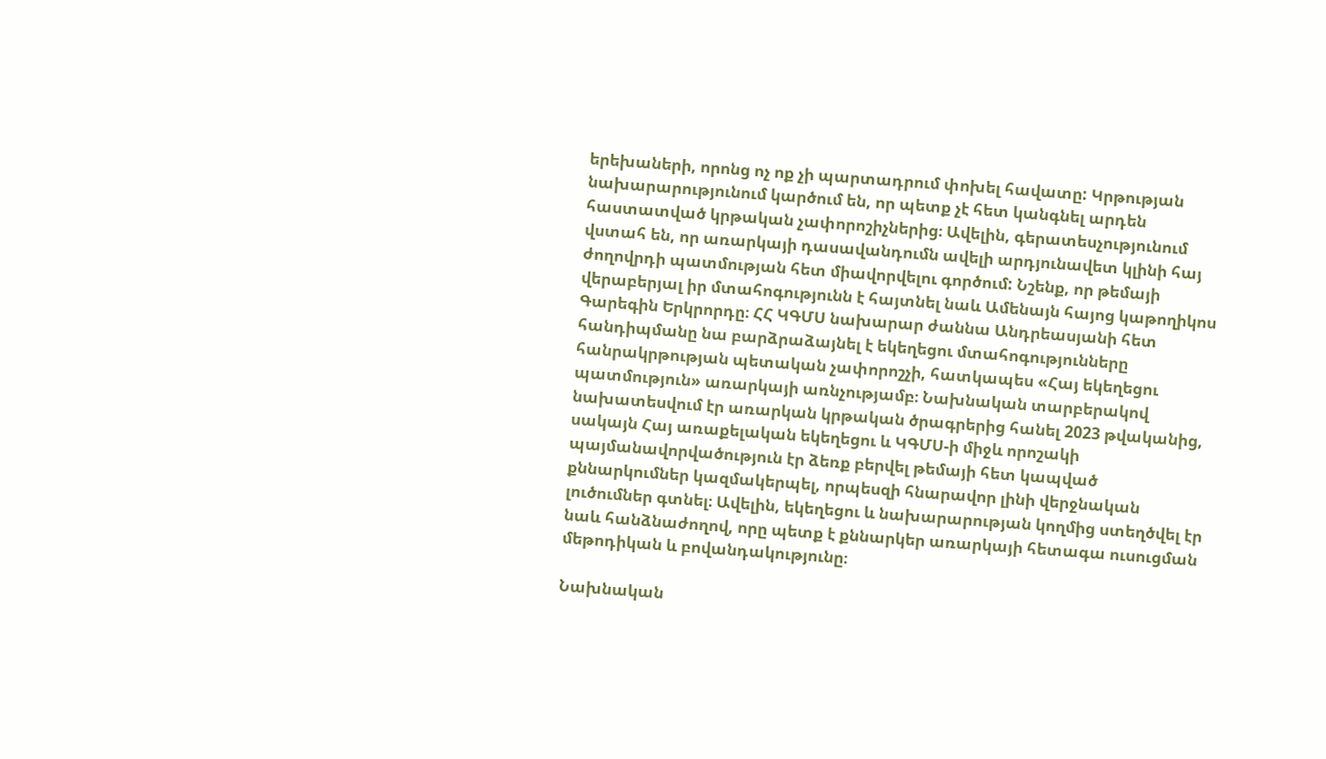երեխաների, որոնց ոչ ոք չի պարտադրում փոխել հավատը: Կրթության նախարարությունում կարծում են, որ պետք չէ հետ կանգնել արդեն հաստատված կրթական չափորոշիչներից։ Ավելին, գերատեսչությունում վստահ են, որ առարկայի դասավանդումն ավելի արդյունավետ կլինի հայ ժողովրդի պատմության հետ միավորվելու գործում: Նշենք, որ թեմայի վերաբերյալ իր մտահոգությունն է հայտնել նաև Ամենայն հայոց կաթողիկոս Գարեգին Երկրորդը։ ՀՀ ԿԳՄՍ նախարար ժաննա Անդրեասյանի հետ հանդիպմանը նա բարձրաձայնել է եկեղեցու մտահոգությունները հանրակրթության պետական չափորոշչի, հատկապես «Հայ եկեղեցու պատմություն» առարկայի առնչությամբ։ Նախնական տարբերակով նախատեսվում էր առարկան կրթական ծրագրերից հանել 2023 թվականից, սակայն Հայ առաքելական եկեղեցու և ԿԳՄՍ-ի միջև որոշակի պայմանավորվածություն էր ձեռք բերվել թեմայի հետ կապված քննարկումներ կազմակերպել, որպեսզի հնարավոր լինի վերջնական լուծումներ գտնել։ Ավելին, եկեղեցու և նախարարության կողմից ստեղծվել էր նաև հանձնաժողով, որը պետք է քննարկեր առարկայի հետագա ուսուցման մեթոդիկան և բովանդակությունը։

Նախնական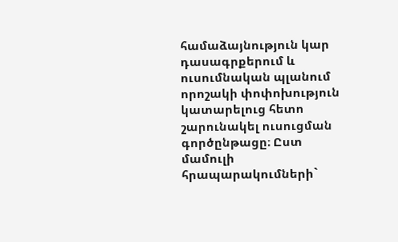համաձայնություն կար դասագրքերում և ուսումնական պլանում որոշակի փոփոխություն կատարելուց հետո շարունակել ուսուցման գործընթացը։ Ըստ մամուլի հրապարակումների`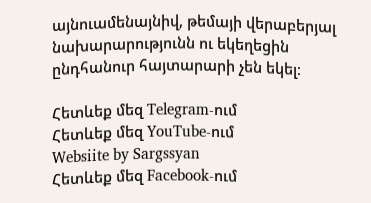այնուամենայնիվ, թեմայի վերաբերյալ նախարարությունն ու եկեղեցին ընդհանուր հայտարարի չեն եկել։

Հետևեք մեզ Telegram-ում
Հետևեք մեզ YouTube-ում
Websiite by Sargssyan
Հետևեք մեզ Facebook-ում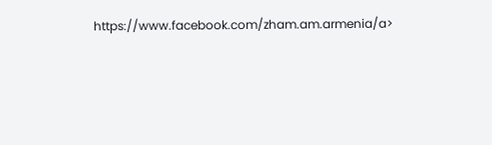https://www.facebook.com/zham.am.armenia/a>